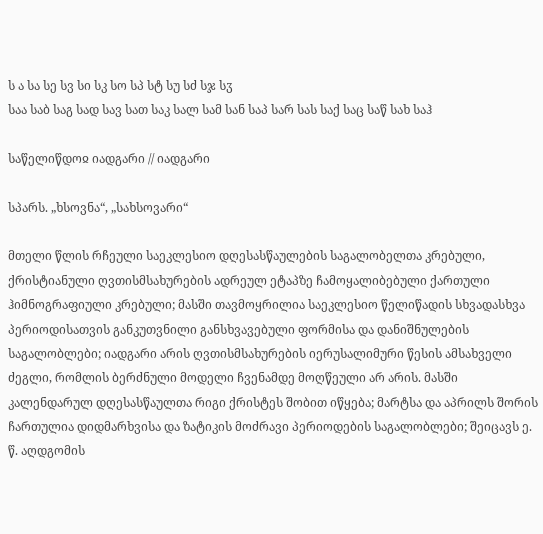ს ა სა სე სვ სი სკ სო სპ სტ სუ სძ სჯ სჳ
საა საბ საგ სად სავ სათ საკ სალ სამ სან საპ სარ სას საქ საც საწ სახ საჰ

საწელიწდოჲ იადგარი // იადგარი

სპარს. „ხსოვნა“, „სახსოვარი“

მთელი წლის რჩეული საეკლესიო დღესასწაულების საგალობელთა კრებული, ქრისტიანული ღვთისმსახურების ადრეულ ეტაპზე ჩამოყალიბებული ქართული ჰიმნოგრაფიული კრებული; მასში თავმოყრილია საეკლესიო წელიწადის სხვადასხვა პერიოდისათვის განკუთვნილი განსხვავებული ფორმისა და დანიშნულების საგალობლები; იადგარი არის ღვთისმსახურების იერუსალიმური წესის ამსახველი ძეგლი, რომლის ბერძნული მოდელი ჩვენამდე მოღწეული არ არის. მასში კალენდარულ დღესასწაულთა რიგი ქრისტეს შობით იწყება; მარტსა და აპრილს შორის ჩართულია დიდმარხვისა და ზატიკის მოძრავი პერიოდების საგალობლები; შეიცავს ე. წ. აღდგომის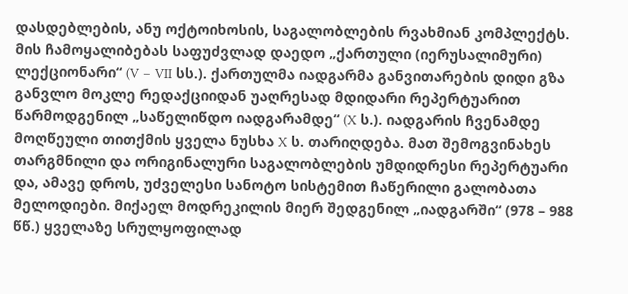დასდებლების, ანუ ოქტოიხოსის, საგალობლების რვახმიან კომპლექტს. მის ჩამოყალიბებას საფუძვლად დაედო „ქართული (იერუსალიმური) ლექციონარი“ (V – VII სს.). ქართულმა იადგარმა განვითარების დიდი გზა განვლო მოკლე რედაქციიდან უაღრესად მდიდარი რეპერტუარით წარმოდგენილ „საწელიწდო იადგარამდე“ (X ს.). იადგარის ჩვენამდე მოღწეული თითქმის ყველა ნუსხა X ს. თარიღდება. მათ შემოგვინახეს თარგმნილი და ორიგინალური საგალობლების უმდიდრესი რეპერტუარი და, ამავე დროს, უძველესი სანოტო სისტემით ჩაწერილი გალობათა მელოდიები. მიქაელ მოდრეკილის მიერ შედგენილ „იადგარში“ (978 – 988 წწ.) ყველაზე სრულყოფილად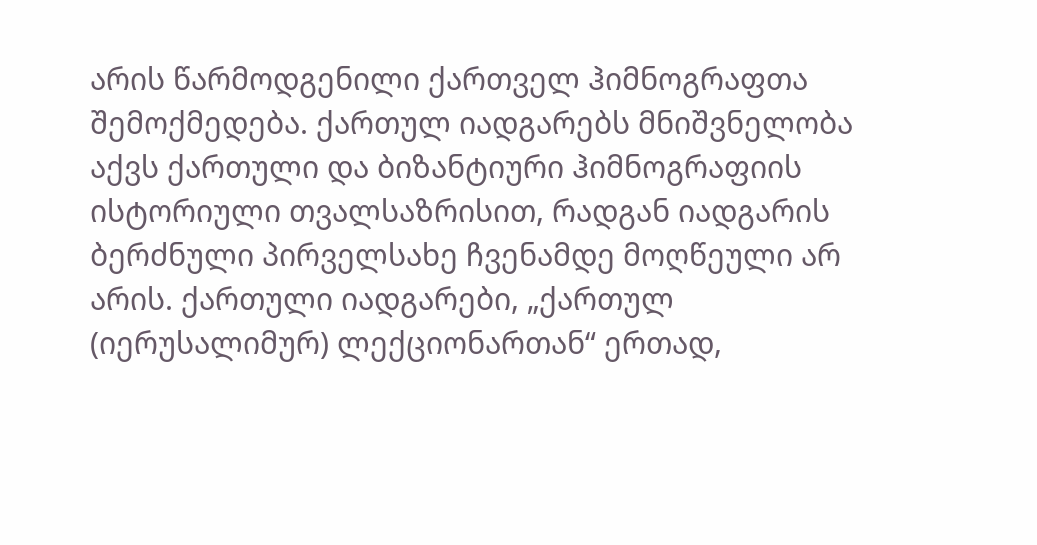არის წარმოდგენილი ქართველ ჰიმნოგრაფთა შემოქმედება. ქართულ იადგარებს მნიშვნელობა აქვს ქართული და ბიზანტიური ჰიმნოგრაფიის ისტორიული თვალსაზრისით, რადგან იადგარის ბერძნული პირველსახე ჩვენამდე მოღწეული არ არის. ქართული იადგარები, „ქართულ (იერუსალიმურ) ლექციონართან“ ერთად,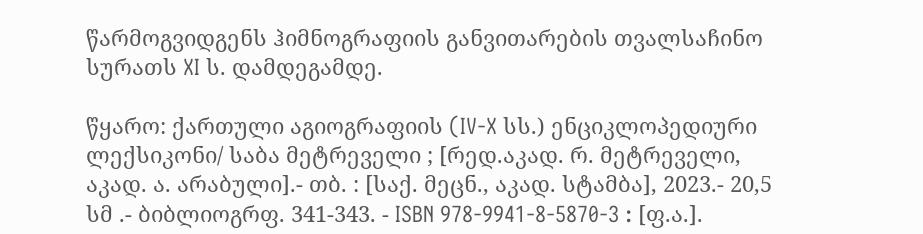წარმოგვიდგენს ჰიმნოგრაფიის განვითარების თვალსაჩინო სურათს XI ს. დამდეგამდე.

წყარო: ქართული აგიოგრაფიის (IV-X სს.) ენციკლოპედიური ლექსიკონი/ საბა მეტრეველი ; [რედ.აკად. რ. მეტრეველი, აკად. ა. არაბული].- თბ. : [საქ. მეცნ., აკად. სტამბა], 2023.- 20,5 სმ .- ბიბლიოგრფ. 341-343. - ISBN 978-9941-8-5870-3 : [ფ.ა.].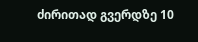ძირითად გვერდზე 10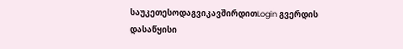საუკეთესოდაგვიკავშირდითLogin გვერდის დასაწყისი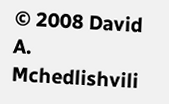© 2008 David A. Mchedlishvili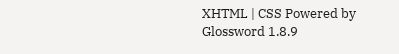XHTML | CSS Powered by Glossword 1.8.9